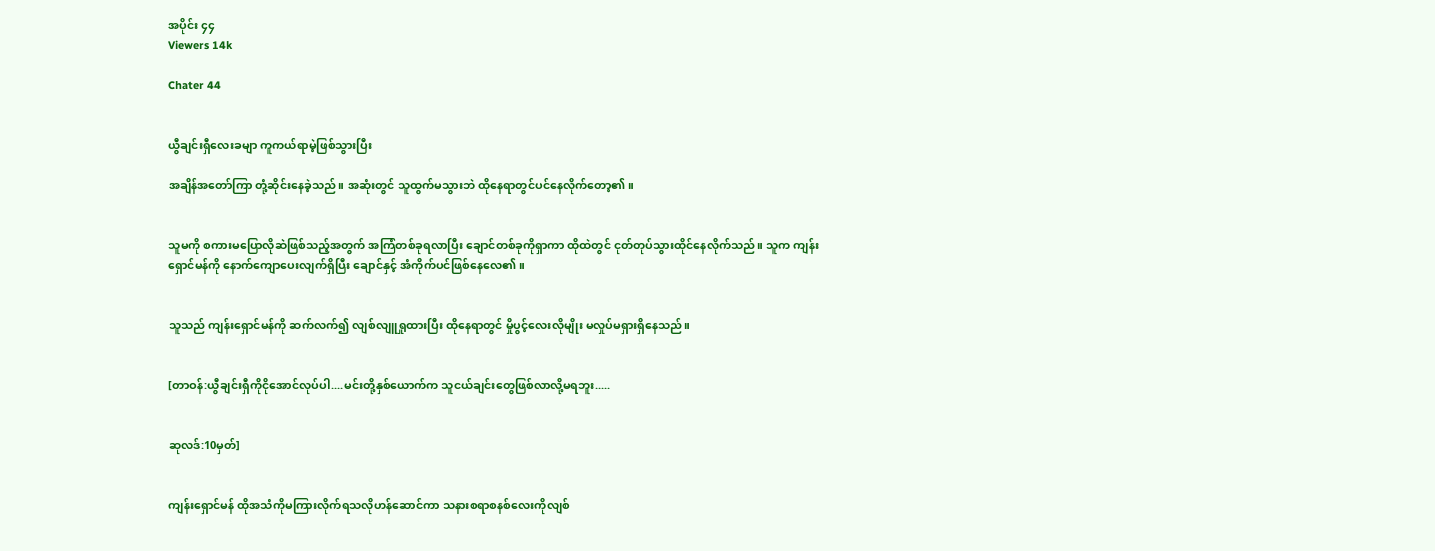အပိုင်း ၄၄
Viewers 14k

Chater 44


ယွီချင်းရှီလေးခမျာ ကူကယ်ရာမဲ့ဖြစ်သွားပြီး

အချိန်အတော်ကြာ တုံ့ဆိုင်းနေခဲ့သည်။ အဆုံးတွင် သူထွက်မသွားဘဲ ထိုနေရာတွင်ပင်နေလိုက်တော့၏။


သူမကို စကားမပြောလိုဆဲဖြစ်သည့်အတွက် အကြံတစ်ခုရလာပြီး ချောင်တစ်ခုကိုရှာကာ ထိုထဲတွင် ငုတ်တုပ်သွားထိုင်နေလိုက်သည်။ သူက ကျန်းရှောင်မန်ကို နောက်ကျောပေးလျက်ရှိပြီး ချောင်နှင့် အံကိုက်ပင်ဖြစ်နေလေ၏။


သူသည် ကျန်းရှောင်မန်ကို ဆက်လက်၍ လျစ်လျူရှုထားပြီး ထိုနေရာတွင် မှိုပွင့်လေးလိုမျိုး မလှုပ်မရှားရှိနေသည်။


[တာဝန်:ယွီချင်းရှီကိုငိုအောင်လုပ်ပါ....မင်းတို့နှစ်ယောက်က သူငယ်ချင်းတွေဖြစ်လာလို့မရဘူး.....


ဆုလဒ်:10မှတ်]


ကျန်းရှောင်မန် ထိုအသံကိုမကြားလိုက်ရသလိုဟန်ဆောင်ကာ သနားစရာစနစ်လေးကိုလျစ်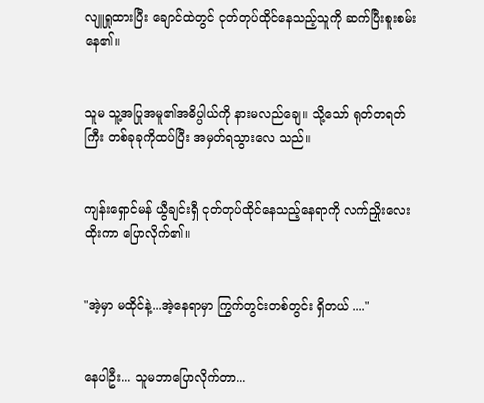လျူရှုထားပြီး ချောင်ထဲတွင် ငုတ်တုပ်ထိုင်နေသည့်သူကို ဆက်ပြီးစူးစမ်းနေ၏။


သူမ သူ့အပြုအမူ၏အဓိပ္ပါယ်ကို နားမလည်ချေ။ သို့သော် ရုတ်တရတ်ကြီး တစ်ခုခုကိုထပ်ပြီး အမှတ်ရသွားလေ သည်။


ကျန်းရှောင်မန် ယွီချင်းရှီ ငုတ်တုပ်ထိုင်နေသည့်နေရာကို လက်ညှိုးလေးထိုးကာ ပြောလိုက်၏။


"အဲ့မှာ မထိုင်နဲ့...အဲ့နေရာမှာ ကြွက်တွင်းတစ်တွင်း ရှိတယ် ...."


နေပါဦး... သူမဘာပြောလိုက်တာ...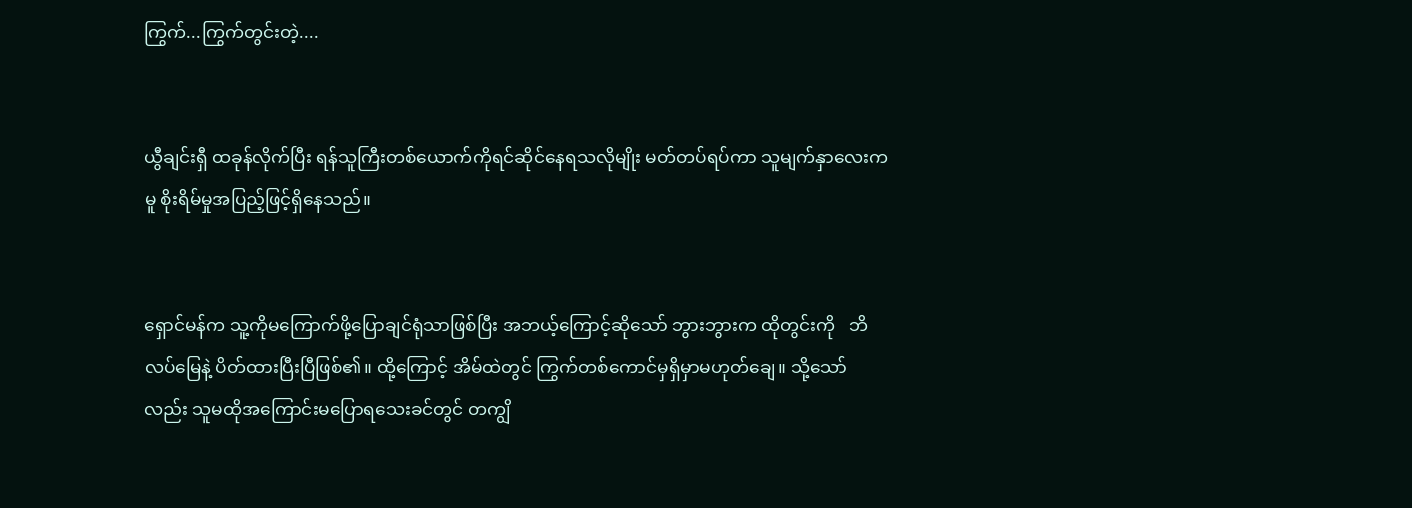ကြွက်...ကြွက်တွင်းတဲ့....


ယွီချင်းရှီ ထခုန်လိုက်ပြီး ရန်သူကြီးတစ်ယောက်ကိုရင်ဆိုင်နေရသလိုမျိုး မတ်တပ်ရပ်ကာ သူမျက်နှာလေးကမူ စိုးရိမ်မှုအပြည့်ဖြင့်ရှိနေသည်။


ရှောင်မန်က သူ့ကိုမကြောက်ဖို့ပြောချင်ရုံသာဖြစ်ပြီး အဘယ့်ကြောင့်ဆိုသော် ဘွားဘွားက ထိုတွင်းကို   ဘိလပ်မြေနဲ့ ပိတ်ထားပြီးပြီဖြစ်၏။ ထို့ကြောင့် အိမ်ထဲတွင် ကြွက်တစ်ကောင်မှရှိမှာမဟုတ်ချေ။ သို့သော်လည်း သူမထိုအကြောင်းမပြောရသေးခင်တွင် တကျွိ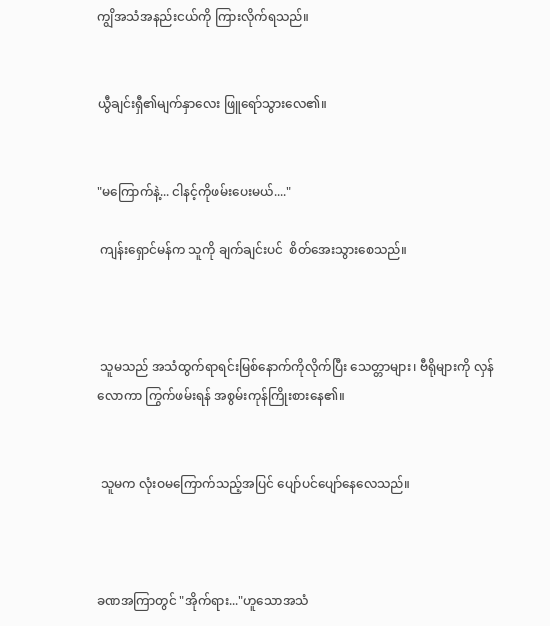ကျွိအသံအနည်းငယ်ကို ကြားလိုက်ရသည်။


ယွီချင်းရှီ၏မျက်နှာလေး ဖြူရော်သွားလေ၏။


"မကြောက်နဲ့... ငါနင့်ကိုဖမ်းပေးမယ်...."

 ကျန်းရှောင်မန်က သူကို ချက်ချင်းပင်  စိတ်အေးသွားစေသည်။



 သူမသည် အသံထွက်ရာရင်းမြစ်နောက်ကိုလိုက်ပြီး သေတ္တာများ၊ ဗီရိုများကို လှန်လောကာ ကြွက်ဖမ်းရန် အစွမ်းကုန်ကြိုးစားနေ၏။


 သူမက လုံးဝမကြောက်သည့်အပြင် ပျော်ပင်ပျော်နေလေသည်။



ခဏအကြာတွင် "အိုက်ရား..."ဟူသောအသံ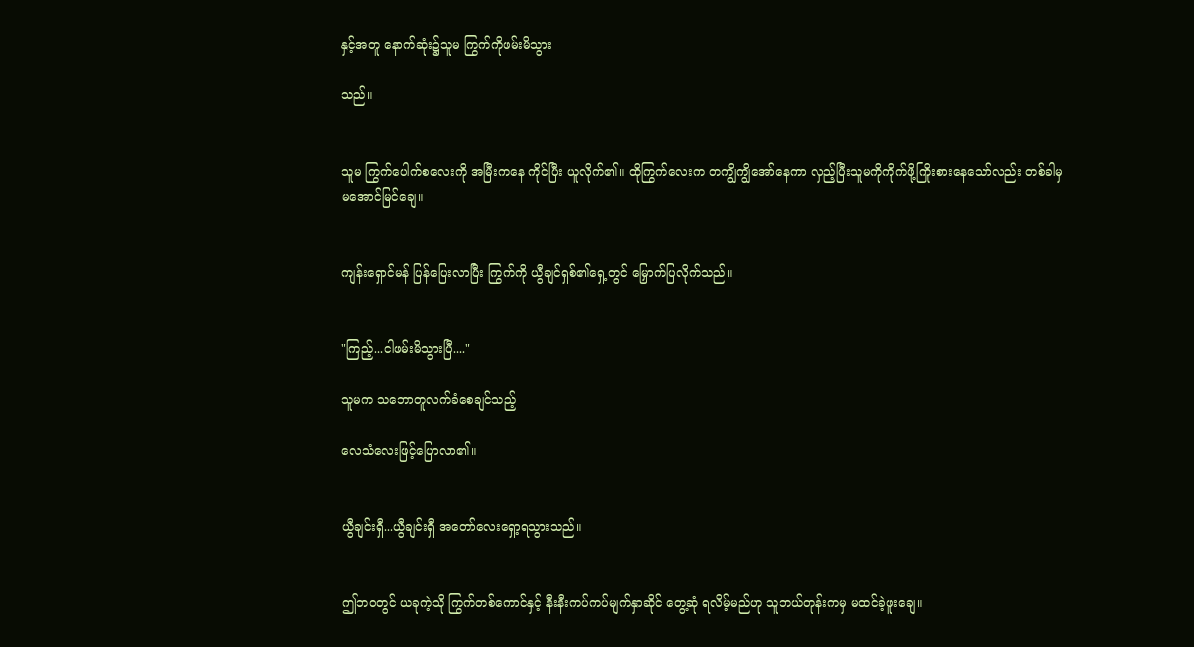နှင့်အတူ နောက်ဆုံး၌သူမ ကြွက်ကိုဖမ်းမိသွား

သည်။


သူမ ကြွက်ပေါက်စလေးကို အမြီးကနေ ကိုင်ပြီး ယူလိုက်၏။ ထိုကြွက်လေးက တကျွိကျွိအော်နေကာ လှည့်ပြီးသူမကိုကိုက်ဖို့ကြိုးစားနေသော်လည်း တစ်ခါမှ မအောင်မြင်ချေ။


ကျန်းရှောင်မန် ပြန်ပြေးလာပြီး ကြွက်ကို ယွီချင်ရှစ်၏ရှေ့တွင် မြှောက်ပြလိုက်သည်။


"ကြည့်...ငါဖမ်းမိသွားပြီ...."

သူမက သဘောတူလက်ခံစေချင်သည့်

လေသံလေးဖြင့်ပြောလာ၏။


ယွီချင်းရှီ...ယွီချင်းရှီ အတော်လေးရှော့ရသွားသည်။


ဤဘဝတွင် ယခုကဲ့သို ကြွက်တစ်ကောင်နှင့် နီးနီးကပ်ကပ်မျက်နှာဆိုင် တွေ့ဆုံ ရလိမ့်မည်ဟု သူဘယ်တုန်းကမှ မထင်ခဲ့ဖူးချေ။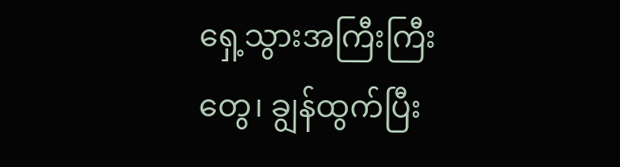ရှေ့သွားအကြီးကြီးတွေ၊ ချွန်ထွက်ပြီး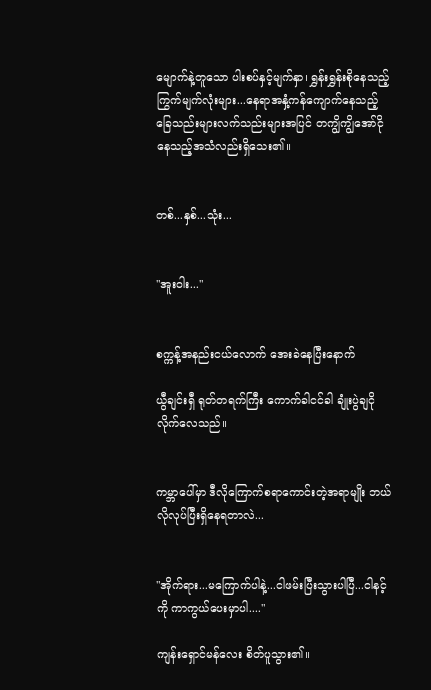မျောက်နဲ့တူသော ပါးစပ်နှင့်မျက်နှာ၊ ရွှန်းရွှန်းစိုနေသည့် ကြွက်မျက်လုံးများ...နေရာအနှံ့ကန်ကျောက်နေသည့် ခြေသည်းများလက်သည်းများအပြင် တကျွိကျွိအော်ငိုနေသည့်အသံလည်းရှိသေး၏။


တစ်...နှစ်...သုံး...


"အူးဝါး..."


စက္ကန့်အနည်းငယ်လောက် အေးခဲနေပြီးနောက်

ယွီချင်းရှီ ရုတ်တရက်ကြီး ကောက်ခါငင်ခါ ချုံးပွဲချငိုလိုက်လေသည်။


ကမ္ဘာပေါ်မှာ ဒီလိုကြောက်စရာကောင်းတဲ့အရာမျိုး ဘယ်လိုလုပ်ပြီးရှိနေရတာလဲ...


"အိုက်ရား...မကြောက်ပါနဲ့...ငါဖမ်းပြီးသွားပါပြီ...ငါနင့်ကို ကာကွယ်ပေးမှာပါ...."

ကျန်းရှောင်မန်လေး စိတ်ပူသွား၏။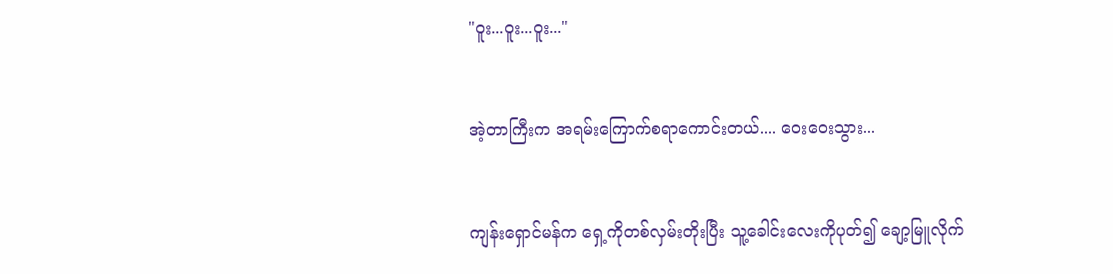"ဝူး...ဝူး...ဝူး..."


အဲ့တာကြီးက အရမ်းကြောက်စရာကောင်းတယ်.... ဝေးဝေးသွား...


ကျန်းရှောင်မန်က ရှေ့ကိုတစ်လှမ်းတိုးပြီး သူ့ခေါင်းလေးကိုပုတ်၍ ချော့မြူလိုက်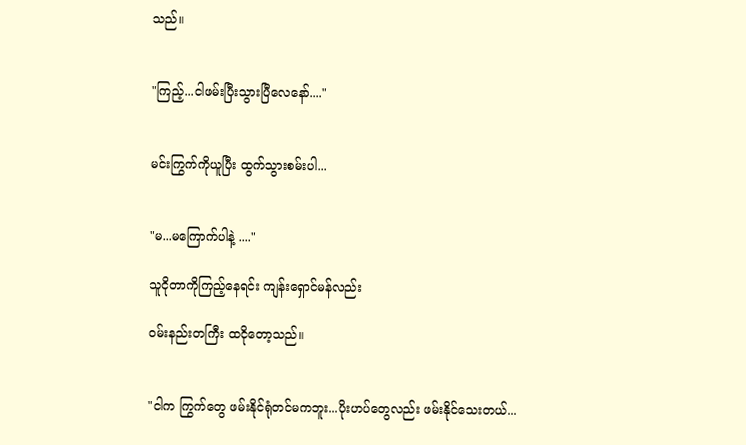သည်။


"ကြည့်...ငါဖမ်းပြီးသွားပြီလေနော်...."


မင်းကြွက်ကိုယူပြီး ထွက်သွားစမ်းပါ...


"မ...မကြောက်ပါနဲ့ ...."

သူငိုတာကိုကြည့်နေရင်း ကျန်းရှောင်မန်လည်း

ဝမ်းနည်းတကြီး ထငိုတော့သည်။


"ငါက ကြွက်တွေ ဖမ်းနိုင်ရုံတင်မကဘူး...ပိုးဟပ်တွေလည်း ဖမ်းနိုင်သေးတယ်...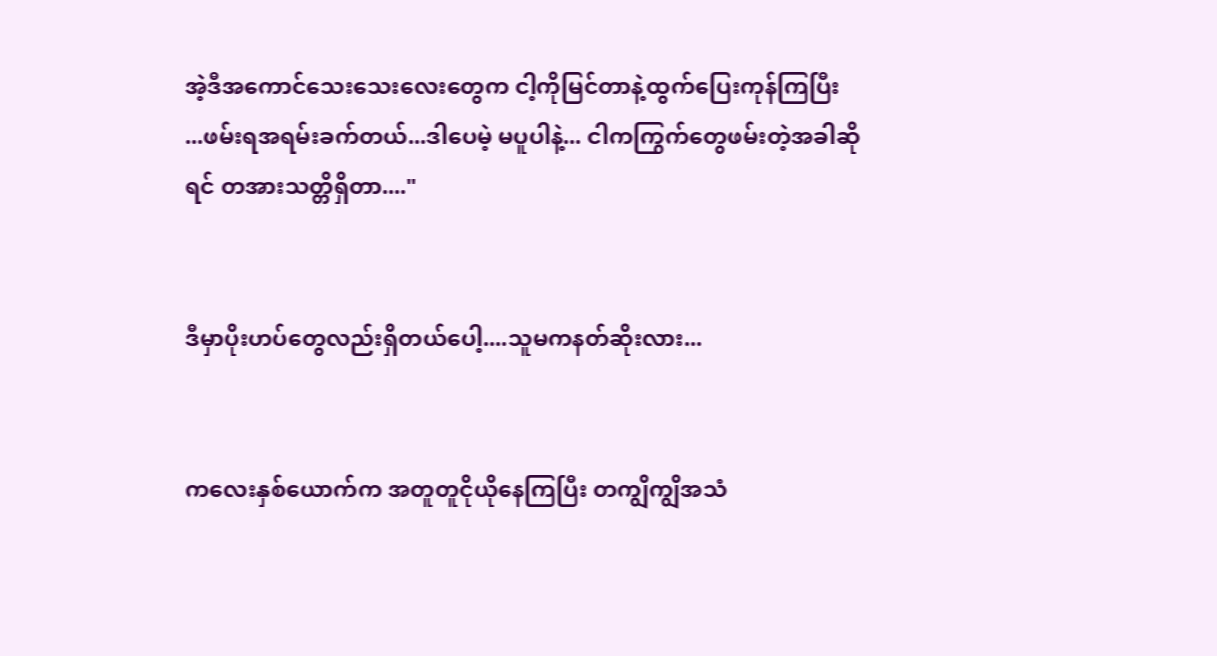အဲ့ဒီအကောင်သေးသေးလေးတွေက ငါ့ကိုမြင်တာနဲ့ထွက်ပြေးကုန်ကြပြီး ...ဖမ်းရအရမ်းခက်တယ်...ဒါပေမဲ့ မပူပါနဲ့... ငါကကြွက်တွေဖမ်းတဲ့အခါဆိုရင် တအားသတ္တိရှိတာ...."


ဒီမှာပိုးဟပ်တွေလည်းရှိတယ်ပေါ့....သူမကနတ်ဆိုးလား...


ကလေးနှစ်ယောက်က အတူတူငိုယိုနေကြပြီး တကျွိကျွိအသံ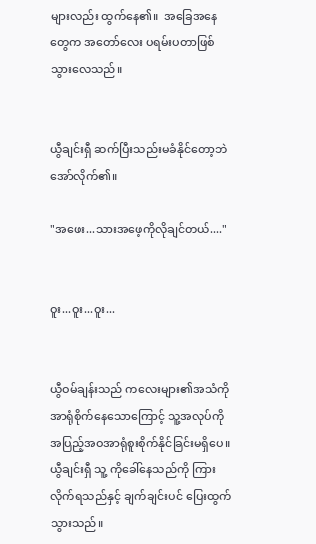များလည်း ထွက်နေ၏။  အခြေအနေတွေက အတော်လေး ပရမ်းပတာဖြစ်သွားလေသည်။


ယွီချင်းရှီ ဆက်ပြီးသည်းမခံနိုင်တော့ဘဲ အော်လိုက်၏။

"အဖေး...သားအဖေ့ကိုလိုချင်တယ်...."


ဝူး...ဝူး...ဝူး...


ယွီဝမ်ချန်းသည် ကလေးများ၏အသံကို အာရုံစိုက်နေသောကြောင့် သူ့အလုပ်ကိုအပြည့်အဝအာရုံစူးစိုက်နိုင်ခြင်းမရှိပေ။ ယွီချင်းရှီ သူ့ ကိုခေါ်နေသည်ကို ကြားလိုက်ရသည်နှင့် ချက်ချင်းပင် ပြေးထွက်သွားသည်။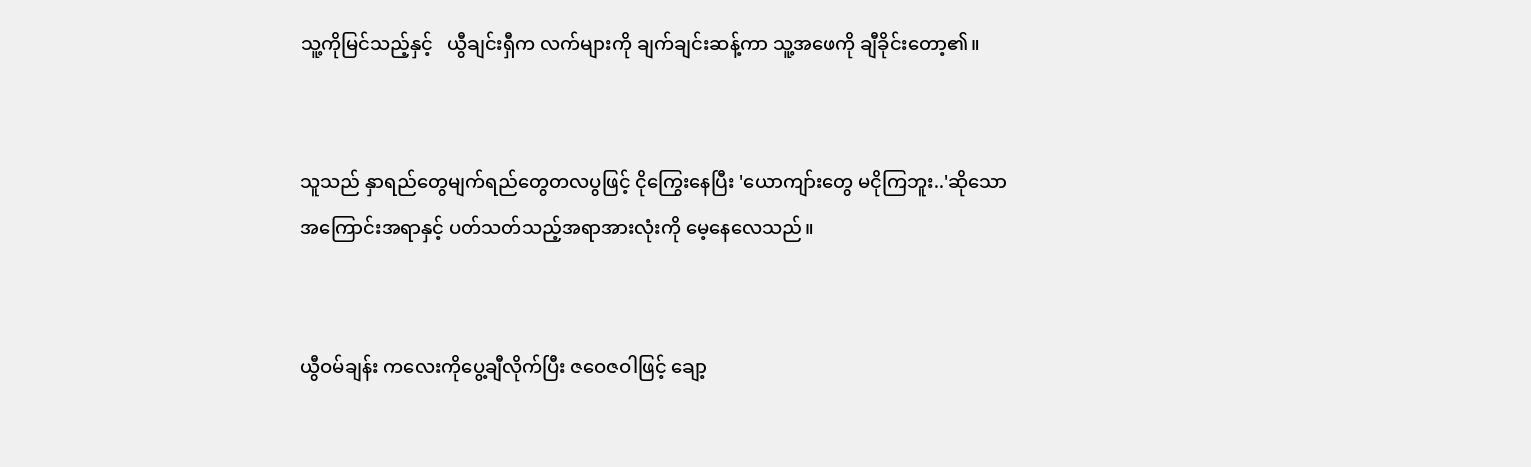သူ့ကိုမြင်သည့်နှင့်   ယွီချင်းရှီက လက်များကို ချက်ချင်းဆန့်ကာ သူ့အဖေကို ချီခိုင်းတော့၏။


သူသည် နှာရည်တွေမျက်ရည်တွေတလပွဖြင့် ငိုကြွေးနေပြီး 'ယောကျာ်းတွေ မငိုကြဘူး..'ဆိုသော အကြောင်းအရာနှင့် ပတ်သတ်သည့်အရာအားလုံးကို မေ့နေလေသည်။


ယွီဝမ်ချန်း ကလေးကိုပွေ့ချီလိုက်ပြီး ဇဝေဇဝါဖြင့် ချော့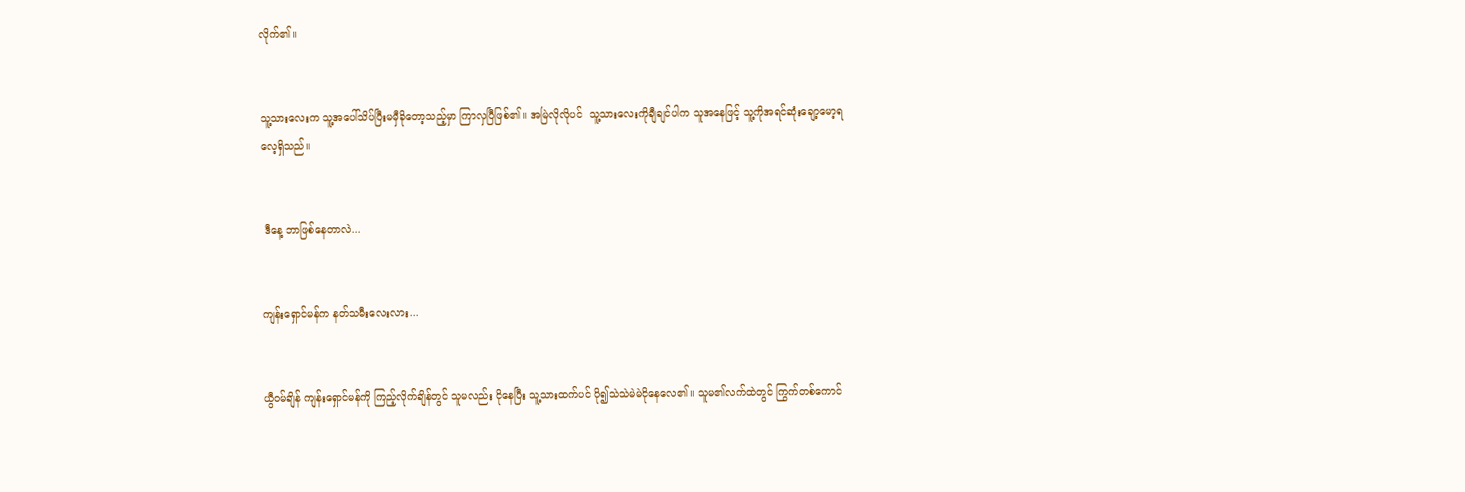လိုက်၏။


သူ့သားလေးက သူ့အပေါ်သိပ်ပြီးမမှီခိုတော့သည့်မှာ ကြာလှပြီဖြစ်၏။ အမြဲလိုလိုပင်  သူ့သားလေးကိုချီချင်ပါက သူအနေဖြင့် သူ့ကိုအရင်ဆုံးချော့မော့ရလေ့ရှိသည်။


 ဒီနေ့ ဘာဖြစ်နေတာလဲ...


ကျန်းရှောင်မန်က နတ်သမီးလေးလား...


ယွီဝမ်ချိန် ကျန်းရှောင်မန်ကို ကြည့်လိုက်ချိန်တွင် သူမလည်း ငိုနေပြီး သူ့သားထက်ပင် ပို၍သဲသဲမဲမဲငိုနေလေ၏။ သူမ၏လက်ထဲတွင် ကြွက်တစ်ကောင်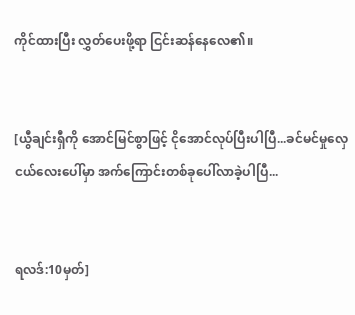ကိုင်ထားပြီး လွှတ်ပေးဖို့ရာ ငြင်းဆန်နေလေ၏။


[ယွီချင်းရှီကို အောင်မြင်စွာဖြင့် ငိုအောင်လုပ်ပြီးပါပြီ...ခင်မင်မှုလှေငယ်လေးပေါ်မှာ အက်ကြောင်းတစ်ခုပေါ်လာခဲ့ပါပြီ...


ရလဒ်:10မှတ်]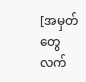[အမှတ်တွေ လက်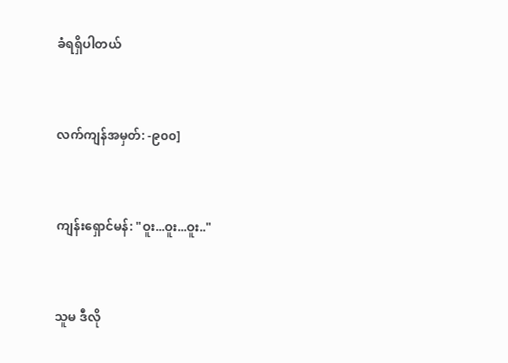ခံရရှိပါတယ်


လက်ကျန်အမှတ်: -၉၀၀]


ကျန်းရှောင်မန်: "ဝူး...ဝူး...ဝူး.."


သူမ ဒီလို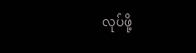လုပ်ဖို့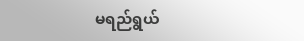မရည်ရွယ်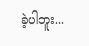ခဲ့ပါဘူး...